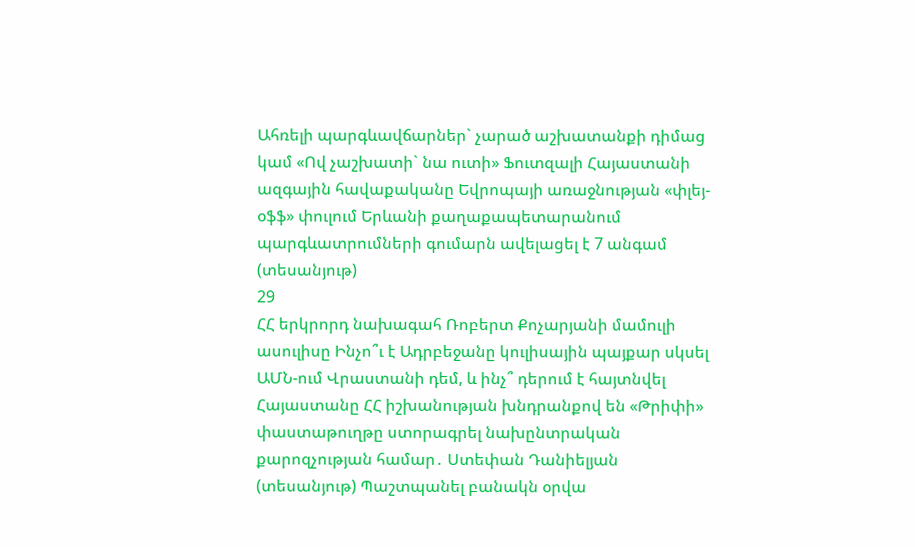Ահռելի պարգևավճարներ` չարած աշխատանքի դիմաց կամ «Ով չաշխատի` նա ուտի» Ֆուտզալի Հայաստանի ազգային հավաքականը Եվրոպայի առաջնության «փլեյ-օֆֆ» փուլում Երևանի քաղաքապետարանում պարգևատրումների գումարն ավելացել է 7 անգամ (տեսանյութ)
29
ՀՀ երկրորդ նախագահ Ռոբերտ Քոչարյանի մամուլի ասուլիսը Ինչո՞ւ է Ադրբեջանը կուլիսային պայքար սկսել ԱՄՆ-ում Վրաստանի դեմ, և ինչ՞ դերում է հայտնվել Հայաստանը ՀՀ իշխանության խնդրանքով են «Թրիփի» փաստաթուղթը ստորագրել նախընտրական քարոզչության համար․ Ստեփան Դանիելյան (տեսանյութ) Պաշտպանել բանակն օրվա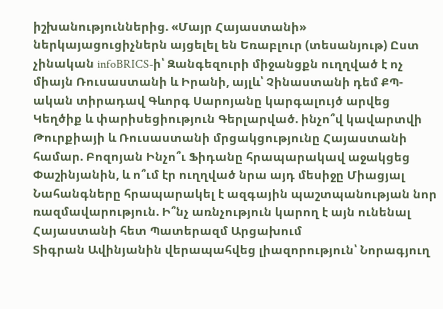իշխանություններից. «Մայր Հայաստանի» ներկայացուցիչներն այցելել են Եռաբլուր (տեսանյութ) Ըստ չինական infoBRICS-ի՝ Զանգեզուրի միջանցքն ուղղված է ոչ միայն Ռուսաստանի և Իրանի, այլև՝ Չինաստանի դեմ ՔՊ-ական տիրադավ Գևորգ Սարոյանը կարգալույծ արվեց Կեղծիք և փարիսեցիություն Գերլարված. ինչո՞վ կավարտվի Թուրքիայի և Ռուսաստանի մրցակցությունը Հայաստանի համար. Բոզոյան Ինչո՞ւ Ֆիդանը հրապարակավ աջակցեց Փաշինյանին, և ո՞ւմ էր ուղղված նրա այդ մեսիջը Միացյալ Նահանգները հրապարակել է ազգային պաշտպանության նոր ռազմավարություն. Ի՞նչ առնչություն կարող է այն ունենալ Հայաստանի հետ Պատերազմ Արցախում
Տիգրան Ավինյանին վերապահվեց լիազորություն՝ Նորագյուղ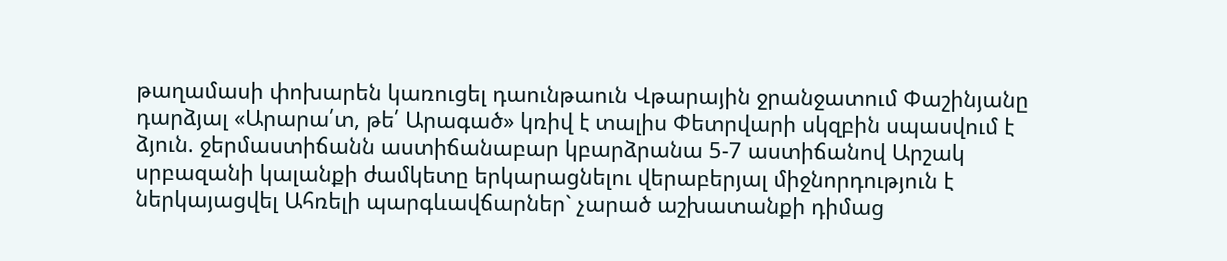թաղամասի փոխարեն կառուցել դաունթաուն Վթարային ջրանջատում Փաշինյանը դարձյալ «Արարա՛տ, թե՛ Արագած» կռիվ է տալիս Փետրվարի սկզբին սպասվում է ձյուն. ջերմաստիճանն աստիճանաբար կբարձրանա 5-7 աստիճանով Արշակ սրբազանի կալանքի ժամկետը երկարացնելու վերաբերյալ միջնորդություն է ներկայացվել Ահռելի պարգևավճարներ` չարած աշխատանքի դիմաց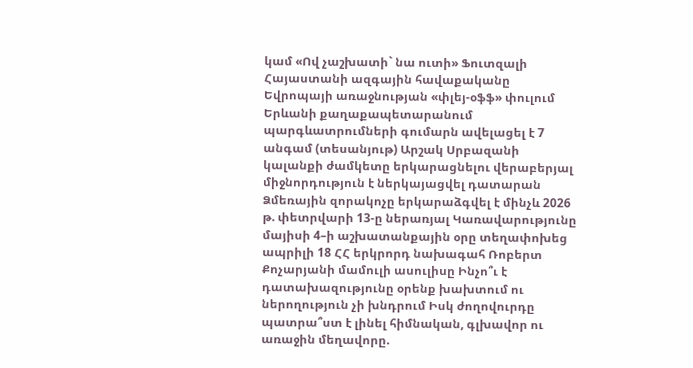կամ «Ով չաշխատի` նա ուտի» Ֆուտզալի Հայաստանի ազգային հավաքականը Եվրոպայի առաջնության «փլեյ-օֆֆ» փուլում Երևանի քաղաքապետարանում պարգևատրումների գումարն ավելացել է 7 անգամ (տեսանյութ) Արշակ Սրբազանի կալանքի ժամկետը երկարացնելու վերաբերյալ միջնորդություն է ներկայացվել դատարան Ձմեռային զորակոչը երկարաձգվել է մինչև 2026 թ. փետրվարի 13-ը ներառյալ Կառավարությունը մայիսի 4–ի աշխատանքային օրը տեղափոխեց ապրիլի 18 ՀՀ երկրորդ նախագահ Ռոբերտ Քոչարյանի մամուլի ասուլիսը Ինչո՞ւ է դատախազությունը օրենք խախտում ու ներողություն չի խնդրում Իսկ ժողովուրդը պատրա՞ստ է լինել հիմնական, գլխավոր ու առաջին մեղավորը.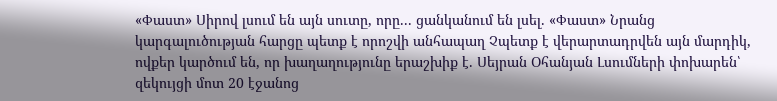«Փաստ» Սիրով լսում են այն սուտը, որը... ցանկանում են լսել. «Փաստ» Նրանց կարգալուծության հարցը պետք է որոշվի անհապաղ Չպետք է վերարտադրվեն այն մարդիկ, ովքեր կարծում են, որ խաղաղությունը երաշխիք է. Սեյրան Օհանյան Լսումների փոխարեն՝ զեկույցի մոտ 20 էջանոց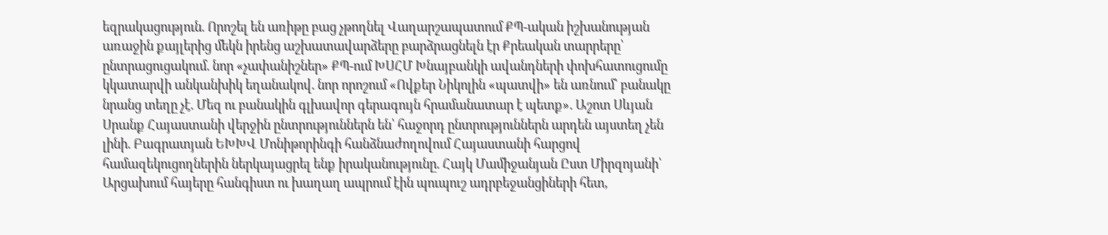եզրակացություն. Որոշել են առիթը բաց չթողնել Վաղարշապատում ՔՊ-ական իշխանության առաջին քայլերից մեկն իրենց աշխատավարձերը բարձրացնելն էր Քրեական տարրերը՝ ընտրացուցակում. նոր «չափանիշներ» ՔՊ-ում ԽՍՀՄ Խնայբանկի ավանդների փոխհատուցումը կկատարվի անկանխիկ եղանակով. նոր որոշում «Ովքեր Նիկոլին «պատվի» են առնում՝ բանակը նրանց տեղը չէ. Մեզ ու բանակին գլխավոր գերագույն հրամանատար է պետք». Աշոտ Սևյան Սրանք Հայաստանի վերջին ընտրություններն են՝ հաջորդ ընտրություններն արդեն այստեղ չեն լինի. Բագրատյան ԵԽԽՎ Մոնիթորինգի հանձնաժողովում Հայաստանի հարցով համազեկուցողներին ներկայացրել ենք իրականությունը. Հայկ Մամիջանյան Ըստ Միրզոյանի՝ Արցախում հայերը հանգիստ ու խաղաղ ապրում էին պուպուշ ադրբեջանցիների հետ,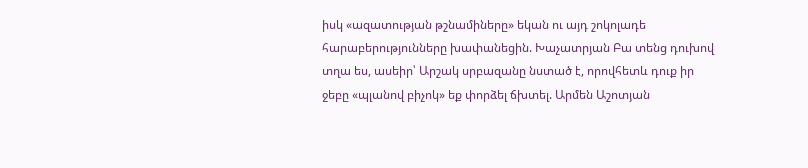իսկ «ազատության թշնամիները» եկան ու այդ շոկոլադե հարաբերությունները խափանեցին. Խաչատրյան Բա տենց դուխով տղա ես, ասեիր՝ Արշակ սրբազանը նստած է, որովհետև դուք իր ջեբը «պլանով բիչոկ» եք փորձել ճխտել. Արմեն Աշոտյան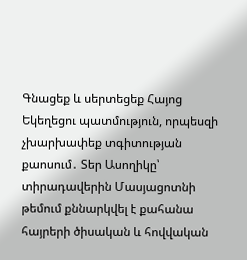Գնացեք և սերտեցեք Հայոց Եկեղեցու պատմություն, որպեսզի չխարխափեք տգիտության քաոսում․ Տեր Ասողիկը՝ տիրադավերին Մասյացոտնի թեմում քննարկվել է քահանա հայրերի ծիսական և հովվական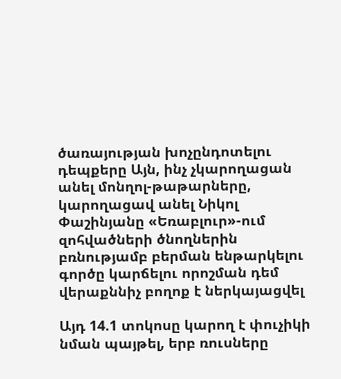ծառայության խոչընդոտելու դեպքերը Այն, ինչ չկարողացան անել մոնղոլ-թաթարները, կարողացավ անել Նիկոլ Փաշինյանը «Եռաբլուր»-ում զոհվածների ծնողներին բռնությամբ բերման ենթարկելու գործը կարճելու որոշման դեմ վերաքննիչ բողոք է ներկայացվել

Այդ 14.1 տոկոսը կարող է փուչիկի նման պայթել, երբ ռուսները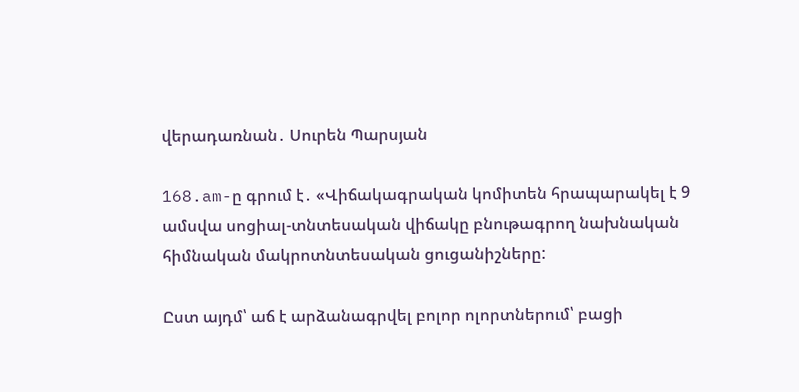վերադառնան․ Սուրեն Պարսյան

168.am-ը գրում է․ «Վիճակագրական կոմիտեն հրապարակել է 9 ամսվա սոցիալ-տնտեսական վիճակը բնութագրող նախնական հիմնական մակրոտնտեսական ցուցանիշները:

Ըստ այդմ՝ աճ է արձանագրվել բոլոր ոլորտներում՝ բացի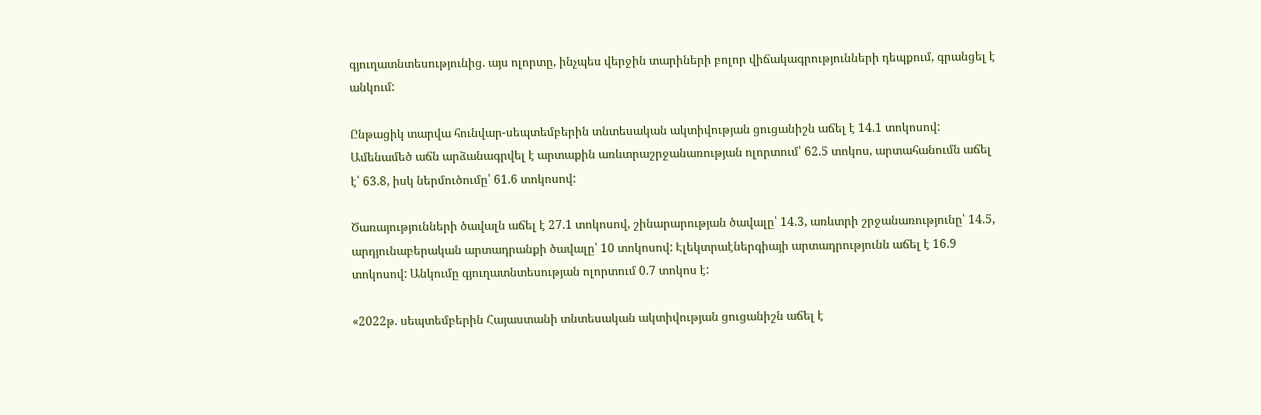գյուղատնտեսությունից. այս ոլորտը, ինչպես վերջին տարիների բոլոր վիճակագրությունների դեպքում, գրանցել է անկում:

Ընթացիկ տարվա հունվար-սեպտեմբերին տնտեսական ակտիվության ցուցանիշն աճել է 14.1 տոկոսով: Ամենամեծ աճն արձանագրվել է արտաքին առևտրաշրջանառության ոլորտում՝ 62.5 տոկոս, արտահանումն աճել է՝ 63.8, իսկ ներմուծումը՝ 61.6 տոկոսով:

Ծառայությունների ծավալն աճել է 27.1 տոկոսով, շինարարության ծավալը՝ 14.3, առևտրի շրջանառությունը՝ 14.5, արդյունաբերական արտադրանքի ծավալը՝ 10 տոկոսով: Էլեկտրաէներգիայի արտադրությունն աճել է 16.9 տոկոսով: Անկումը գյուղատնտեսության ոլորտում 0.7 տոկոս է:

«2022թ. սեպտեմբերին Հայաստանի տնտեսական ակտիվության ցուցանիշն աճել է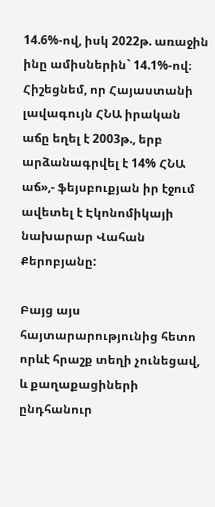14.6%-ով, իսկ 2022թ. առաջին ինը ամիսներին` 14.1%-ով։ Հիշեցնեմ, որ Հայաստանի լավագույն ՀՆԱ իրական աճը եղել է 2003թ., երբ արձանագրվել է 14% ՀՆԱ աճ»,- ֆեյսբուքյան իր էջում ավետել է Էկոնոմիկայի նախարար Վահան Քերոբյանը:

Բայց այս հայտարարությունից հետո որևէ հրաշք տեղի չունեցավ, և քաղաքացիների ընդհանուր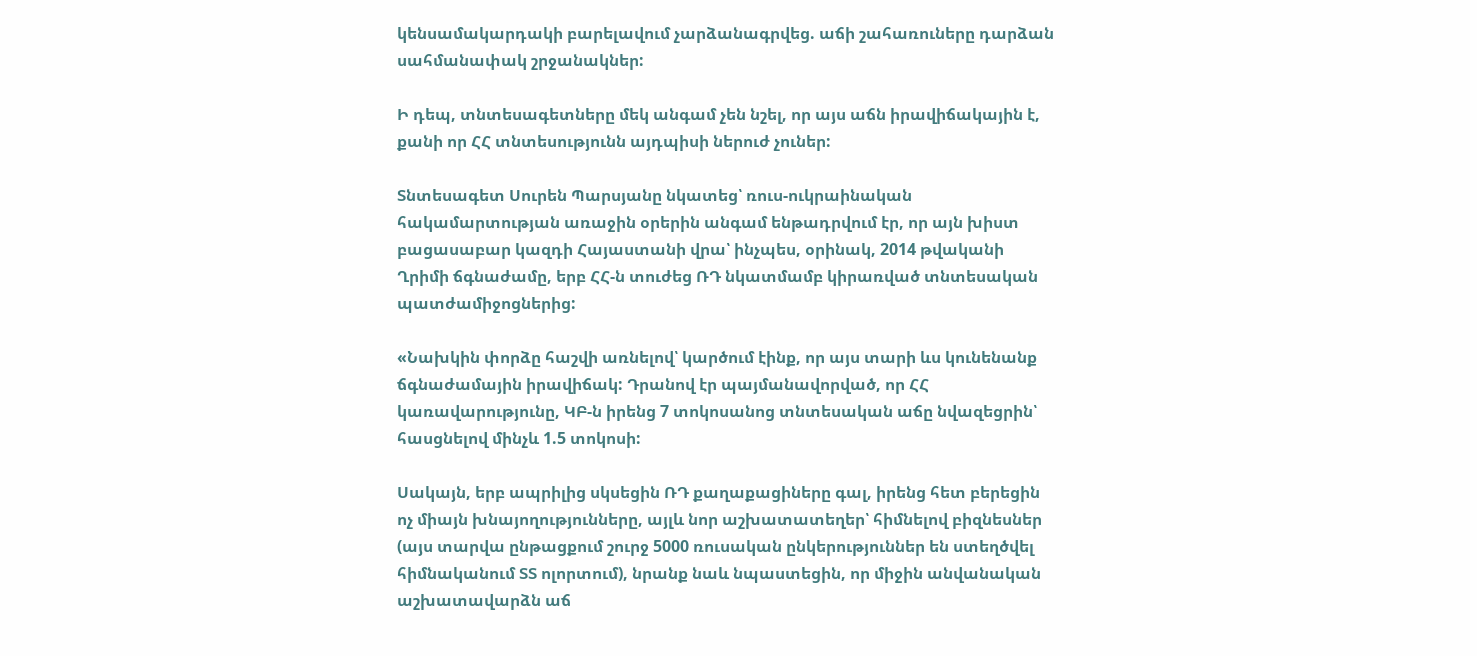կենսամակարդակի բարելավում չարձանագրվեց. աճի շահառուները դարձան սահմանափակ շրջանակներ:

Ի դեպ, տնտեսագետները մեկ անգամ չեն նշել, որ այս աճն իրավիճակային է, քանի որ ՀՀ տնտեսությունն այդպիսի ներուժ չուներ:

Տնտեսագետ Սուրեն Պարսյանը նկատեց՝ ռուս-ուկրաինական հակամարտության առաջին օրերին անգամ ենթադրվում էր, որ այն խիստ բացասաբար կազդի Հայաստանի վրա՝ ինչպես, օրինակ, 2014 թվականի Ղրիմի ճգնաժամը, երբ ՀՀ-ն տուժեց ՌԴ նկատմամբ կիրառված տնտեսական պատժամիջոցներից:

«Նախկին փորձը հաշվի առնելով՝ կարծում էինք, որ այս տարի ևս կունենանք ճգնաժամային իրավիճակ: Դրանով էր պայմանավորված, որ ՀՀ կառավարությունը, ԿԲ-ն իրենց 7 տոկոսանոց տնտեսական աճը նվազեցրին՝ հասցնելով մինչև 1.5 տոկոսի:

Սակայն, երբ ապրիլից սկսեցին ՌԴ քաղաքացիները գալ, իրենց հետ բերեցին ոչ միայն խնայողությունները, այլև նոր աշխատատեղեր՝ հիմնելով բիզնեսներ (այս տարվա ընթացքում շուրջ 5000 ռուսական ընկերություններ են ստեղծվել հիմնականում ՏՏ ոլորտում), նրանք նաև նպաստեցին, որ միջին անվանական աշխատավարձն աճ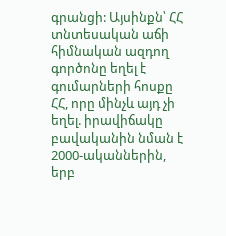գրանցի: Այսինքն՝ ՀՀ տնտեսական աճի հիմնական ազդող գործոնը եղել է գումարների հոսքը ՀՀ, որը մինչև այդ չի եղել. իրավիճակը բավականին նման է 2000-ականներին, երբ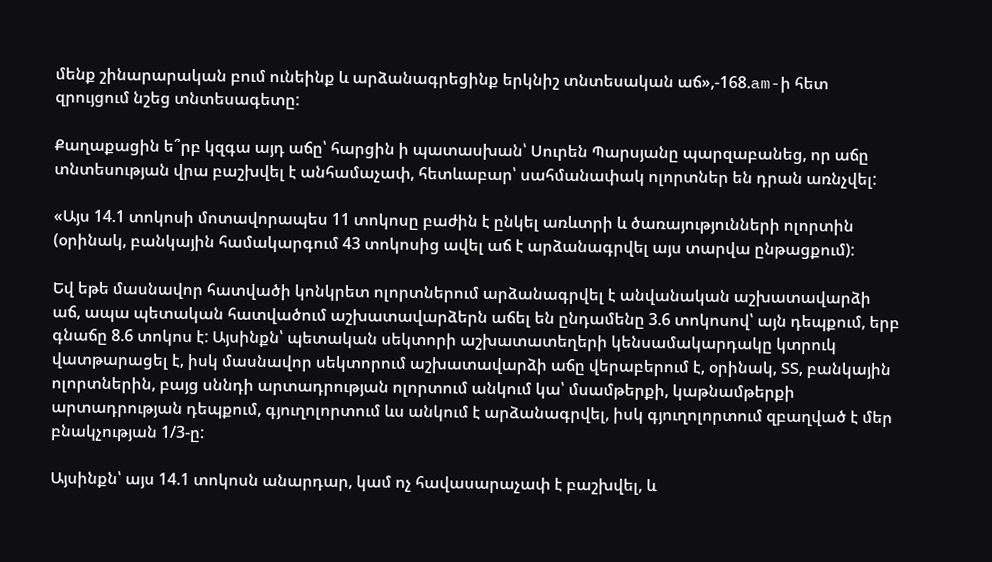մենք շինարարական բում ունեինք և արձանագրեցինք երկնիշ տնտեսական աճ»,-168.am-ի հետ զրույցում նշեց տնտեսագետը:

Քաղաքացին ե՞րբ կզգա այդ աճը՝ հարցին ի պատասխան՝ Սուրեն Պարսյանը պարզաբանեց, որ աճը տնտեսության վրա բաշխվել է անհամաչափ, հետևաբար՝ սահմանափակ ոլորտներ են դրան առնչվել:

«Այս 14.1 տոկոսի մոտավորապես 11 տոկոսը բաժին է ընկել առևտրի և ծառայությունների ոլորտին (օրինակ, բանկային համակարգում 43 տոկոսից ավել աճ է արձանագրվել այս տարվա ընթացքում):

Եվ եթե մասնավոր հատվածի կոնկրետ ոլորտներում արձանագրվել է անվանական աշխատավարձի աճ, ապա պետական հատվածում աշխատավարձերն աճել են ընդամենը 3.6 տոկոսով՝ այն դեպքում, երբ գնաճը 8.6 տոկոս է: Այսինքն՝ պետական սեկտորի աշխատատեղերի կենսամակարդակը կտրուկ վատթարացել է, իսկ մասնավոր սեկտորում աշխատավարձի աճը վերաբերում է, օրինակ, ՏՏ, բանկային ոլորտներին, բայց սննդի արտադրության ոլորտում անկում կա՝ մսամթերքի, կաթնամթերքի արտադրության դեպքում, գյուղոլորտում ևս անկում է արձանագրվել, իսկ գյուղոլորտում զբաղված է մեր բնակչության 1/3-ը:

Այսինքն՝ այս 14.1 տոկոսն անարդար, կամ ոչ հավասարաչափ է բաշխվել, և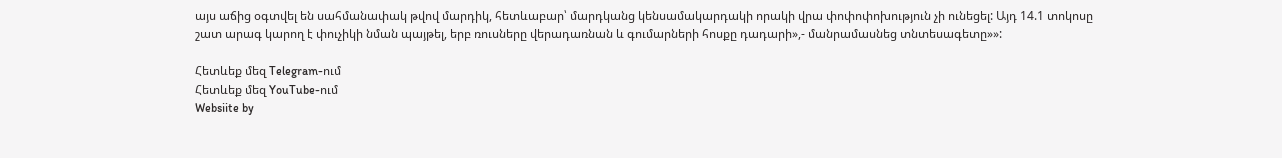այս աճից օգտվել են սահմանափակ թվով մարդիկ, հետևաբար՝ մարդկանց կենսամակարդակի որակի վրա փոփոփոխություն չի ունեցել: Այդ 14.1 տոկոսը շատ արագ կարող է փուչիկի նման պայթել, երբ ռուսները վերադառնան և գումարների հոսքը դադարի»,- մանրամասնեց տնտեսագետը»»:

Հետևեք մեզ Telegram-ում
Հետևեք մեզ YouTube-ում
Websiite by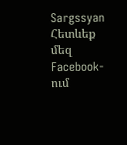Sargssyan
Հետևեք մեզ Facebook-ում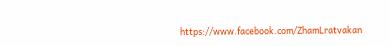https://www.facebook.com/ZhamLratvakan